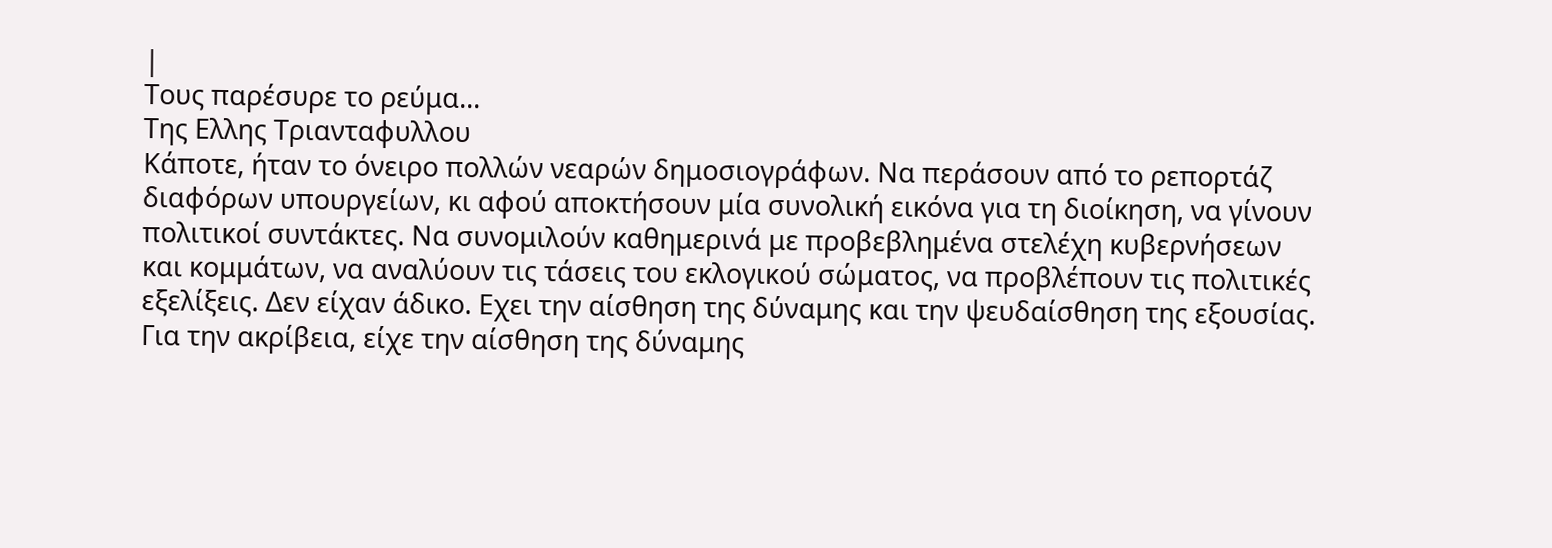|
Τους παρέσυρε το ρεύμα...
Tης Ελλης Τριανταφυλλου
Κάποτε, ήταν το όνειρο πολλών νεαρών δημοσιογράφων. Να περάσουν από το ρεπορτάζ διαφόρων υπουργείων, κι αφού αποκτήσουν μία συνολική εικόνα για τη διοίκηση, να γίνουν πολιτικοί συντάκτες. Να συνομιλούν καθημερινά με προβεβλημένα στελέχη κυβερνήσεων και κομμάτων, να αναλύουν τις τάσεις του εκλογικού σώματος, να προβλέπουν τις πολιτικές εξελίξεις. Δεν είχαν άδικο. Εχει την αίσθηση της δύναμης και την ψευδαίσθηση της εξουσίας. Για την ακρίβεια, είχε την αίσθηση της δύναμης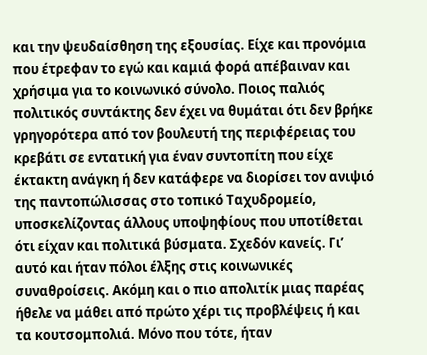και την ψευδαίσθηση της εξουσίας. Είχε και προνόμια που έτρεφαν το εγώ και καμιά φορά απέβαιναν και χρήσιμα για το κοινωνικό σύνολο. Ποιος παλιός πολιτικός συντάκτης δεν έχει να θυμάται ότι δεν βρήκε γρηγορότερα από τον βουλευτή της περιφέρειας του κρεβάτι σε εντατική για έναν συντοπίτη που είχε έκτακτη ανάγκη ή δεν κατάφερε να διορίσει τον ανιψιό της παντοπώλισσας στο τοπικό Ταχυδρομείο, υποσκελίζοντας άλλους υποψηφίους που υποτίθεται ότι είχαν και πολιτικά βύσματα. Σχεδόν κανείς. Γι’ αυτό και ήταν πόλοι έλξης στις κοινωνικές συναθροίσεις. Ακόμη και ο πιο απολιτίκ μιας παρέας ήθελε να μάθει από πρώτο χέρι τις προβλέψεις ή και τα κουτσομπολιά. Μόνο που τότε, ήταν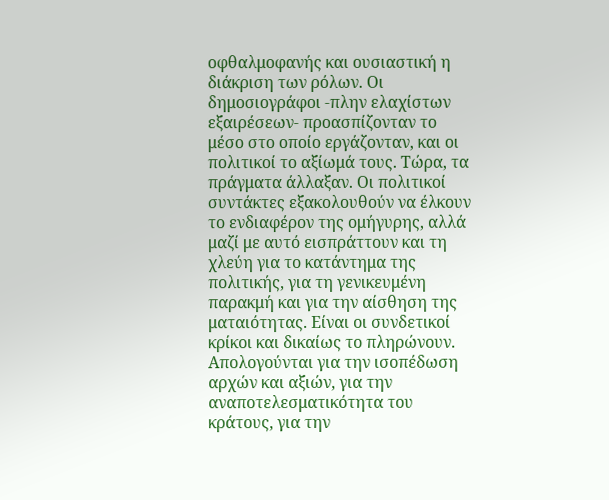οφθαλμοφανής και ουσιαστική η διάκριση των ρόλων. Οι δημοσιογράφοι -πλην ελαχίστων εξαιρέσεων- προασπίζονταν το μέσο στο οποίο εργάζονταν, και οι πολιτικοί το αξίωμά τους. Τώρα, τα πράγματα άλλαξαν. Οι πολιτικοί συντάκτες εξακολουθούν να έλκουν το ενδιαφέρον της ομήγυρης, αλλά μαζί με αυτό εισπράττουν και τη χλεύη για το κατάντημα της πολιτικής, για τη γενικευμένη παρακμή και για την αίσθηση της ματαιότητας. Είναι οι συνδετικοί κρίκοι και δικαίως το πληρώνουν. Απολογούνται για την ισοπέδωση αρχών και αξιών, για την αναποτελεσματικότητα του κράτους, για την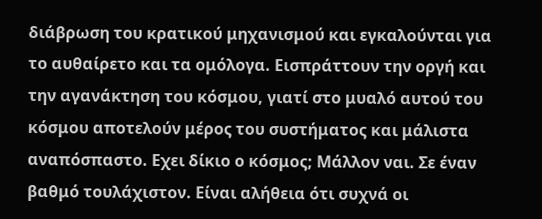διάβρωση του κρατικού μηχανισμού και εγκαλούνται για το αυθαίρετο και τα ομόλογα. Εισπράττουν την οργή και την αγανάκτηση του κόσμου, γιατί στο μυαλό αυτού του κόσμου αποτελούν μέρος του συστήματος και μάλιστα αναπόσπαστο. Εχει δίκιο ο κόσμος; Mάλλον ναι. Σε έναν βαθμό τουλάχιστον. Είναι αλήθεια ότι συχνά οι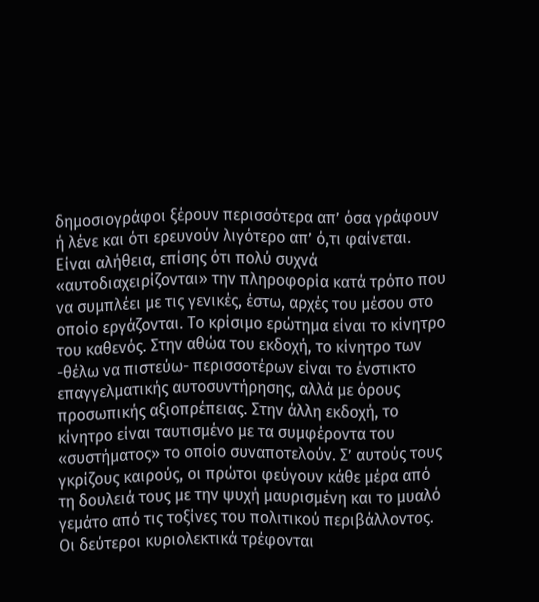δημοσιογράφοι ξέρουν περισσότερα απ’ όσα γράφουν ή λένε και ότι ερευνούν λιγότερο απ’ ό,τι φαίνεται. Είναι αλήθεια, επίσης ότι πολύ συχνά «αυτοδιαχειρίζονται» την πληροφορία κατά τρόπο που να συμπλέει με τις γενικές, έστω, αρχές του μέσου στο οποίο εργάζονται. Το κρίσιμο ερώτημα είναι το κίνητρο του καθενός. Στην αθώα του εκδοχή, το κίνητρο των -θέλω να πιστεύω- περισσοτέρων είναι το ένστικτο επαγγελματικής αυτοσυντήρησης, αλλά με όρους προσωπικής αξιοπρέπειας. Στην άλλη εκδοχή, το κίνητρο είναι ταυτισμένο με τα συμφέροντα του «συστήματος» το οποίο συναποτελούν. Σ’ αυτούς τους γκρίζους καιρούς, οι πρώτοι φεύγουν κάθε μέρα από τη δουλειά τους με την ψυχή μαυρισμένη και το μυαλό γεμάτο από τις τοξίνες του πολιτικού περιβάλλοντος. Οι δεύτεροι κυριολεκτικά τρέφονται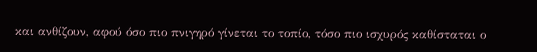και ανθίζουν, αφού όσο πιο πνιγηρό γίνεται το τοπίο, τόσο πιο ισχυρός καθίσταται ο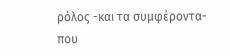ρόλος -και τα συμφέροντα- που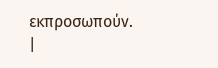εκπροσωπούν.
|